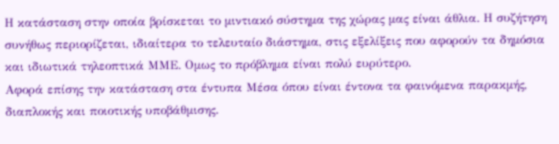Η κατάσταση στην οποία βρίσκεται το μιντιακό σύστημα της χώρας μας είναι άθλια. Η συζήτηση συνήθως περιορίζεται, ιδιαίτερα το τελευταίο διάστημα, στις εξελίξεις που αφορούν τα δημόσια και ιδιωτικά τηλεοπτικά ΜΜΕ. Ομως το πρόβλημα είναι πολύ ευρύτερο.
Αφορά επίσης την κατάσταση στα έντυπα Μέσα όπου είναι έντονα τα φαινόμενα παρακμής, διαπλοκής και ποιοτικής υποβάθμισης.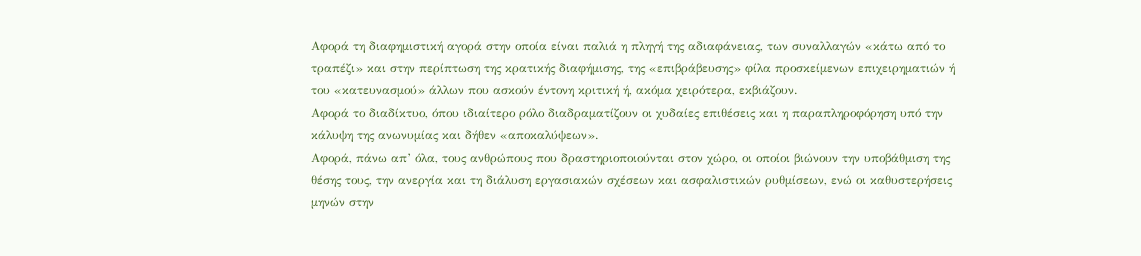Αφορά τη διαφημιστική αγορά στην οποία είναι παλιά η πληγή της αδιαφάνειας, των συναλλαγών «κάτω από το τραπέζι» και στην περίπτωση της κρατικής διαφήμισης, της «επιβράβευσης» φίλα προσκείμενων επιχειρηματιών ή του «κατευνασμού» άλλων που ασκούν έντονη κριτική ή, ακόμα χειρότερα, εκβιάζουν.
Αφορά το διαδίκτυο, όπου ιδιαίτερο ρόλο διαδραματίζουν οι χυδαίες επιθέσεις και η παραπληροφόρηση υπό την κάλυψη της ανωνυμίας και δήθεν «αποκαλύψεων».
Αφορά, πάνω απ’ όλα, τους ανθρώπους που δραστηριοποιούνται στον χώρο, οι οποίοι βιώνουν την υποβάθμιση της θέσης τους, την ανεργία και τη διάλυση εργασιακών σχέσεων και ασφαλιστικών ρυθμίσεων, ενώ οι καθυστερήσεις μηνών στην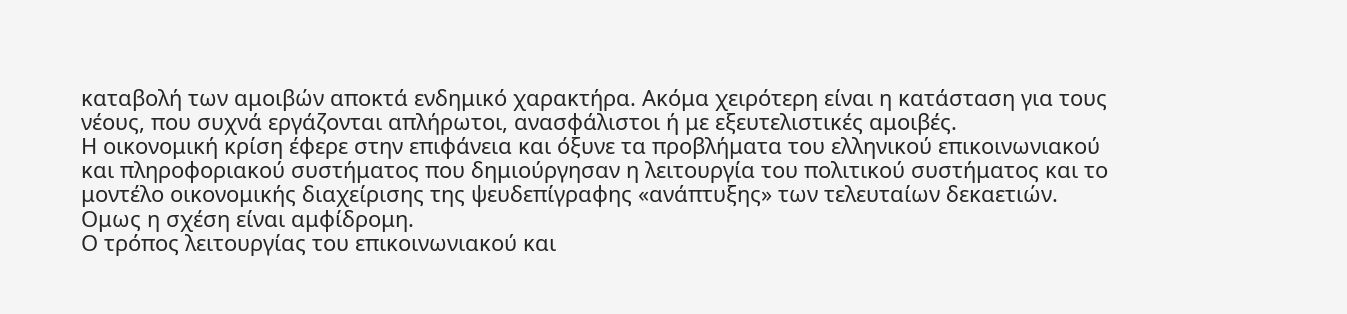καταβολή των αμοιβών αποκτά ενδημικό χαρακτήρα. Ακόμα χειρότερη είναι η κατάσταση για τους νέους, που συχνά εργάζονται απλήρωτοι, ανασφάλιστοι ή με εξευτελιστικές αμοιβές.
Η οικονομική κρίση έφερε στην επιφάνεια και όξυνε τα προβλήματα του ελληνικού επικοινωνιακού και πληροφοριακού συστήματος που δημιούργησαν η λειτουργία του πολιτικού συστήματος και το μοντέλο οικονομικής διαχείρισης της ψευδεπίγραφης «ανάπτυξης» των τελευταίων δεκαετιών. Ομως η σχέση είναι αμφίδρομη.
Ο τρόπος λειτουργίας του επικοινωνιακού και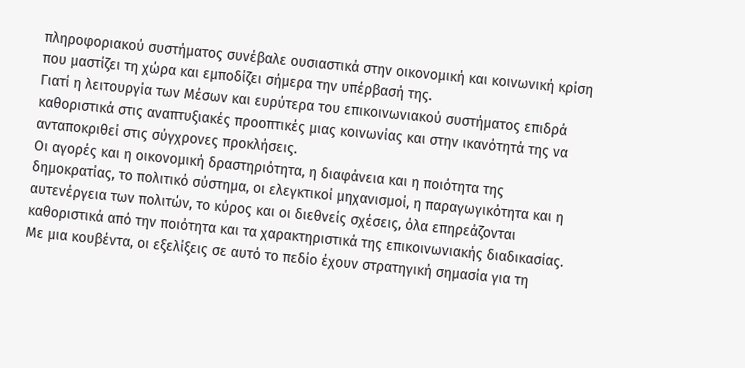πληροφοριακού συστήματος συνέβαλε ουσιαστικά στην οικονομική και κοινωνική κρίση που μαστίζει τη χώρα και εμποδίζει σήμερα την υπέρβασή της.
Γιατί η λειτουργία των Μέσων και ευρύτερα του επικοινωνιακού συστήματος επιδρά καθοριστικά στις αναπτυξιακές προοπτικές μιας κοινωνίας και στην ικανότητά της να ανταποκριθεί στις σύγχρονες προκλήσεις.
Οι αγορές και η οικονομική δραστηριότητα, η διαφάνεια και η ποιότητα της δημοκρατίας, το πολιτικό σύστημα, οι ελεγκτικοί μηχανισμοί, η παραγωγικότητα και η αυτενέργεια των πολιτών, το κύρος και οι διεθνείς σχέσεις, όλα επηρεάζονται καθοριστικά από την ποιότητα και τα χαρακτηριστικά της επικοινωνιακής διαδικασίας.
Με μια κουβέντα, οι εξελίξεις σε αυτό το πεδίο έχουν στρατηγική σημασία για τη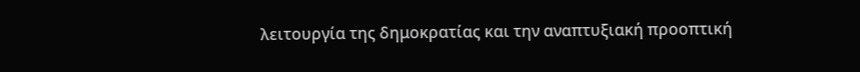λειτουργία της δημοκρατίας και την αναπτυξιακή προοπτική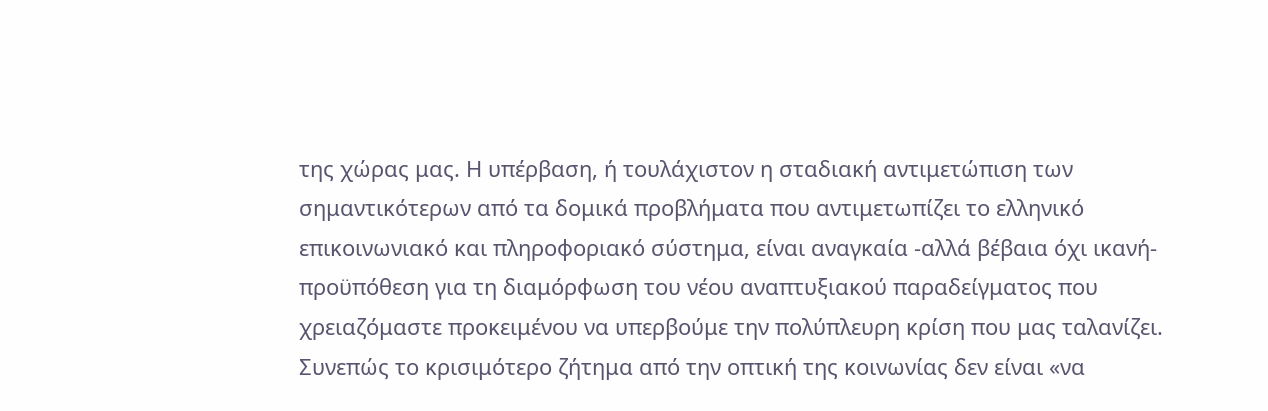της χώρας μας. Η υπέρβαση, ή τουλάχιστον η σταδιακή αντιμετώπιση των σημαντικότερων από τα δομικά προβλήματα που αντιμετωπίζει το ελληνικό επικοινωνιακό και πληροφοριακό σύστημα, είναι αναγκαία -αλλά βέβαια όχι ικανή- προϋπόθεση για τη διαμόρφωση του νέου αναπτυξιακού παραδείγματος που χρειαζόμαστε προκειμένου να υπερβούμε την πολύπλευρη κρίση που μας ταλανίζει.
Συνεπώς το κρισιμότερο ζήτημα από την οπτική της κοινωνίας δεν είναι «να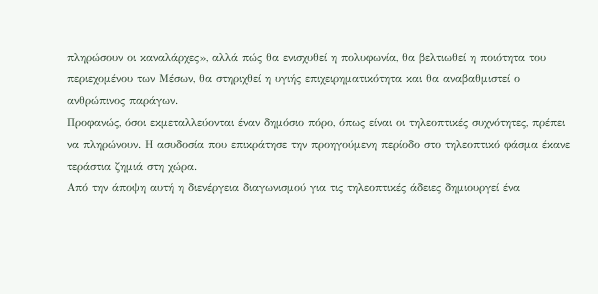πληρώσουν οι καναλάρχες», αλλά πώς θα ενισχυθεί η πολυφωνία, θα βελτιωθεί η ποιότητα του περιεχομένου των Μέσων, θα στηριχθεί η υγιής επιχειρηματικότητα και θα αναβαθμιστεί ο ανθρώπινος παράγων.
Προφανώς, όσοι εκμεταλλεύονται έναν δημόσιο πόρο, όπως είναι οι τηλεοπτικές συχνότητες, πρέπει να πληρώνουν. Η ασυδοσία που επικράτησε την προηγούμενη περίοδο στο τηλεοπτικό φάσμα έκανε τεράστια ζημιά στη χώρα.
Από την άποψη αυτή η διενέργεια διαγωνισμού για τις τηλεοπτικές άδειες δημιουργεί ένα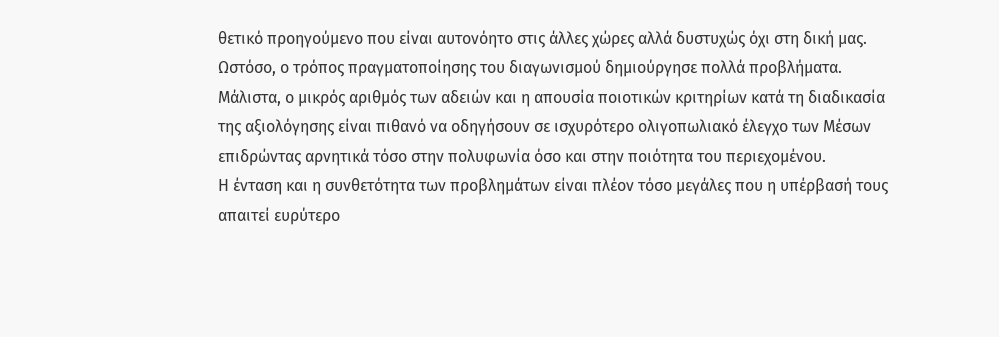θετικό προηγούμενο που είναι αυτονόητο στις άλλες χώρες αλλά δυστυχώς όχι στη δική μας.
Ωστόσο, ο τρόπος πραγματοποίησης του διαγωνισμού δημιούργησε πολλά προβλήματα. Μάλιστα, ο μικρός αριθμός των αδειών και η απουσία ποιοτικών κριτηρίων κατά τη διαδικασία της αξιολόγησης είναι πιθανό να οδηγήσουν σε ισχυρότερο ολιγοπωλιακό έλεγχο των Μέσων επιδρώντας αρνητικά τόσο στην πολυφωνία όσο και στην ποιότητα του περιεχομένου.
Η ένταση και η συνθετότητα των προβλημάτων είναι πλέον τόσο μεγάλες που η υπέρβασή τους απαιτεί ευρύτερο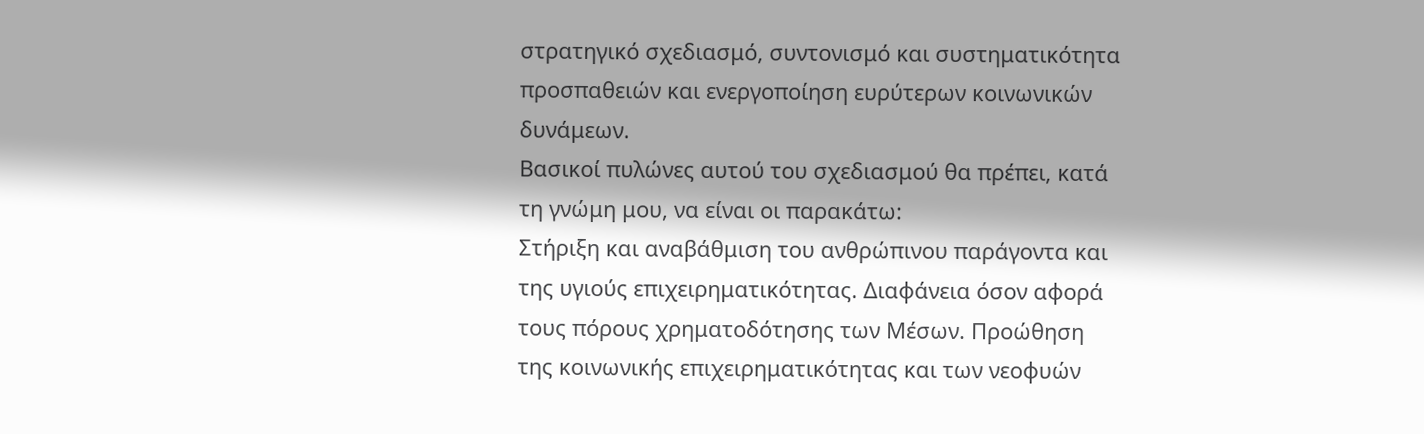στρατηγικό σχεδιασμό, συντονισμό και συστηματικότητα προσπαθειών και ενεργοποίηση ευρύτερων κοινωνικών δυνάμεων.
Βασικοί πυλώνες αυτού του σχεδιασμού θα πρέπει, κατά τη γνώμη μου, να είναι οι παρακάτω:
Στήριξη και αναβάθμιση του ανθρώπινου παράγοντα και της υγιούς επιχειρηματικότητας. Διαφάνεια όσον αφορά τους πόρους χρηματοδότησης των Μέσων. Προώθηση της κοινωνικής επιχειρηματικότητας και των νεοφυών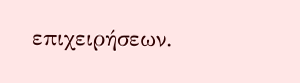επιχειρήσεων.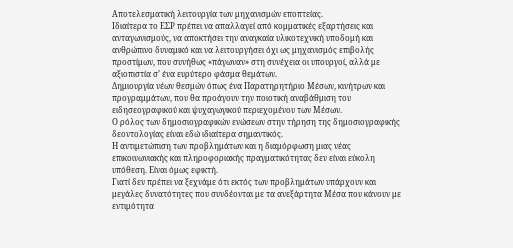Αποτελεσματική λειτουργία των μηχανισμών εποπτείας.
Ιδιαίτερα το ΕΣΡ πρέπει να απαλλαγεί από κομματικές εξαρτήσεις και ανταγωνισμούς, να αποκτήσει την αναγκαία υλικοτεχνική υποδομή και ανθρώπινο δυναμικό και να λειτουργήσει όχι ως μηχανισμός επιβολής προστίμων, που συνήθως «πάγωναν» στη συνέχεια οι υπουργοί, αλλά με αξιοπιστία σ’ ένα ευρύτερο φάσμα θεμάτων.
Δημιουργία νέων θεσμών όπως ένα Παρατηρητήριο Μέσων, κινήτρων και προγραμμάτων, που θα προάγουν την ποιοτική αναβάθμιση του ειδησεογραφικού και ψυχαγωγικού περιεχομένου των Μέσων.
Ο ρόλος των δημοσιογραφικών ενώσεων στην τήρηση της δημοσιογραφικής δεοντολογίας είναι εδώ ιδιαίτερα σημαντικός.
Η αντιμετώπιση των προβλημάτων και η διαμόρφωση μιας νέας επικοινωνιακής και πληροφοριακής πραγματικότητας δεν είναι εύκολη υπόθεση. Είναι όμως εφικτή.
Γιατί δεν πρέπει να ξεχνάμε ότι εκτός των προβλημάτων υπάρχουν και μεγάλες δυνατότητες που συνδέονται με τα ανεξάρτητα Μέσα που κάνουν με εντιμότητα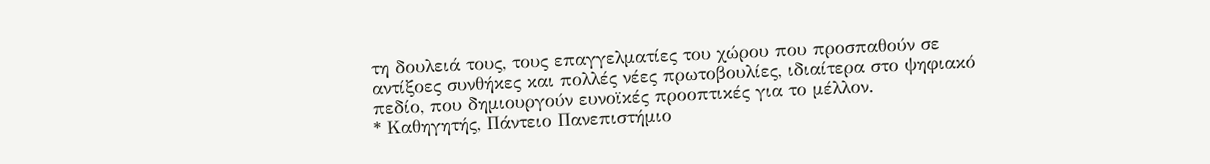τη δουλειά τους, τους επαγγελματίες του χώρου που προσπαθούν σε αντίξοες συνθήκες και πολλές νέες πρωτοβουλίες, ιδιαίτερα στο ψηφιακό πεδίο, που δημιουργούν ευνοϊκές προοπτικές για το μέλλον.
* Καθηγητής, Πάντειο Πανεπιστήμιο